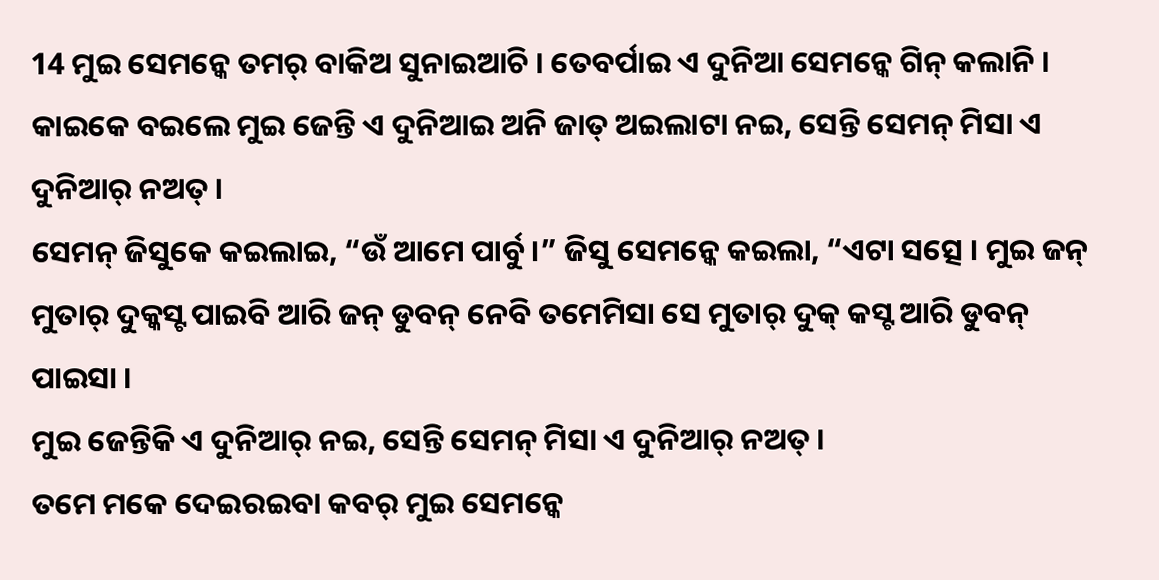14 ମୁଇ ସେମନ୍କେ ତମର୍ ବାକିଅ ସୁନାଇଆଚି । ତେବର୍ପାଇ ଏ ଦୁନିଆ ସେମନ୍କେ ଗିନ୍ କଲାନି । କାଇକେ ବଇଲେ ମୁଇ ଜେନ୍ତି ଏ ଦୁନିଆଇ ଅନି ଜାତ୍ ଅଇଲାଟା ନଇ, ସେନ୍ତି ସେମନ୍ ମିସା ଏ ଦୁନିଆର୍ ନଅତ୍ ।
ସେମନ୍ ଜିସୁକେ କଇଲାଇ, “ଉଁ ଆମେ ପାର୍ବୁ ।” ଜିସୁ ସେମନ୍କେ କଇଲା, “ଏଟା ସତ୍ସେ । ମୁଇ ଜନ୍ ମୁତାର୍ ଦୁକ୍କସ୍ଟ ପାଇବି ଆରି ଜନ୍ ଡୁବନ୍ ନେବି ତମେମିସା ସେ ମୁତାର୍ ଦୁକ୍ କସ୍ଟ ଆରି ଡୁବନ୍ ପାଇସା ।
ମୁଇ ଜେନ୍ତିକି ଏ ଦୁନିଆର୍ ନଇ, ସେନ୍ତି ସେମନ୍ ମିସା ଏ ଦୁନିଆର୍ ନଅତ୍ ।
ତମେ ମକେ ଦେଇରଇବା କବର୍ ମୁଇ ସେମନ୍କେ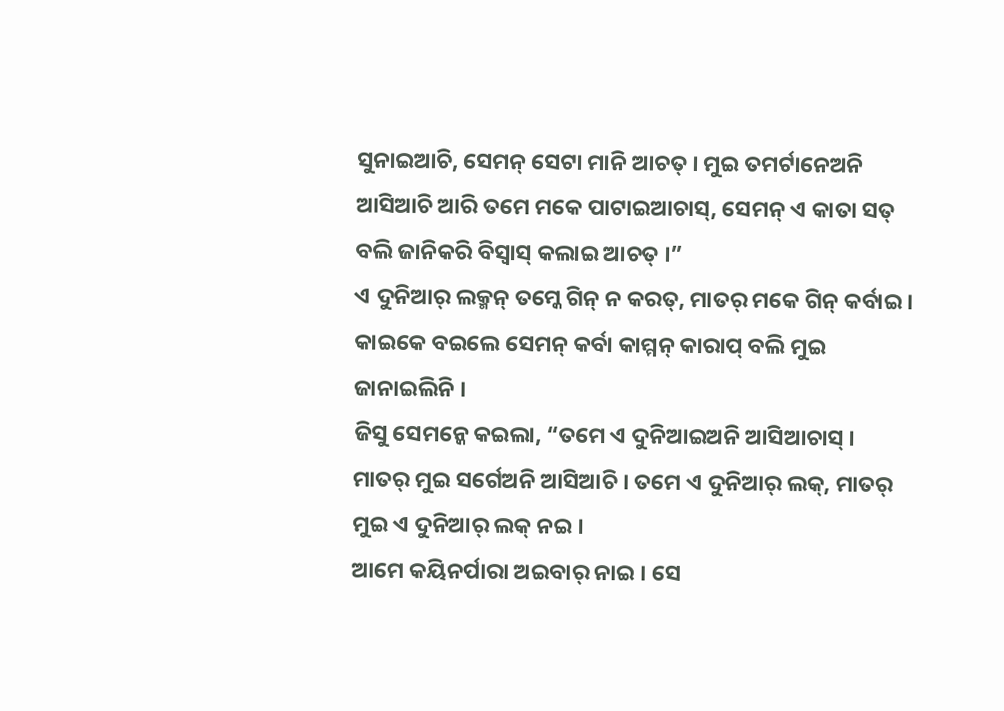ସୁନାଇଆଚି, ସେମନ୍ ସେଟା ମାନି ଆଚତ୍ । ମୁଇ ତମର୍ଟାନେଅନି ଆସିଆଚି ଆରି ତମେ ମକେ ପାଟାଇଆଚାସ୍, ସେମନ୍ ଏ କାତା ସତ୍ ବଲି ଜାନିକରି ବିସ୍ବାସ୍ କଲାଇ ଆଚତ୍ ।”
ଏ ଦୁନିଆର୍ ଲକ୍ମନ୍ ତମ୍କେ ଗିନ୍ ନ କରତ୍, ମାତର୍ ମକେ ଗିନ୍ କର୍ବାଇ । କାଇକେ ବଇଲେ ସେମନ୍ କର୍ବା କାମ୍ମନ୍ କାରାପ୍ ବଲି ମୁଇ ଜାନାଇଲିନି ।
ଜିସୁ ସେମନ୍କେ କଇଲା, “ତମେ ଏ ଦୁନିଆଇଅନି ଆସିଆଚାସ୍ । ମାତର୍ ମୁଇ ସର୍ଗେଅନି ଆସିଆଚି । ତମେ ଏ ଦୁନିଆର୍ ଲକ୍, ମାତର୍ ମୁଇ ଏ ଦୁନିଆର୍ ଲକ୍ ନଇ ।
ଆମେ କୟିନର୍ପାରା ଅଇବାର୍ ନାଇ । ସେ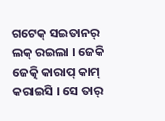ଗଟେକ୍ ସଇତାନର୍ ଲକ୍ ରଇଲା । ଜେକି ଜେତ୍କି କାରାପ୍ କାମ୍ କରାଇସି । ସେ ତାର୍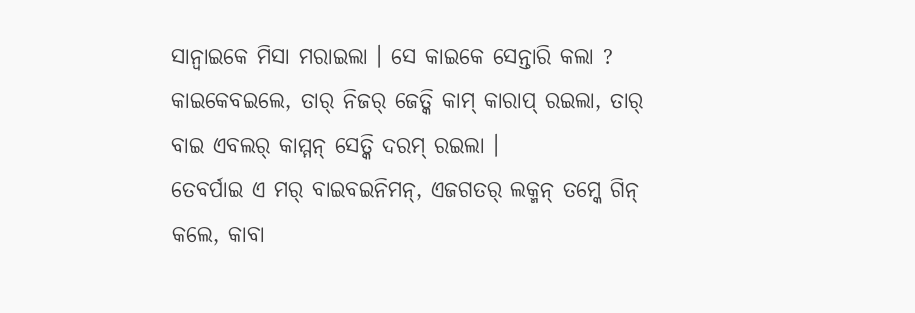ସାନ୍ବାଇକେ ମିସା ମରାଇଲା । ସେ କାଇକେ ସେନ୍ତାରି କଲା ? କାଇକେବଇଲେ, ତାର୍ ନିଜର୍ ଜେତ୍କି କାମ୍ କାରାପ୍ ରଇଲା, ତାର୍ ବାଇ ଏବଲର୍ କାମ୍ମନ୍ ସେତ୍କି ଦରମ୍ ରଇଲା ।
ତେବର୍ପାଇ ଏ ମର୍ ବାଇବଇନିମନ୍, ଏଜଗତର୍ ଲକ୍ମନ୍ ତମ୍କେ ଗିନ୍ କଲେ, କାବା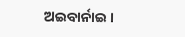ଅଇବାର୍ନାଇ ।